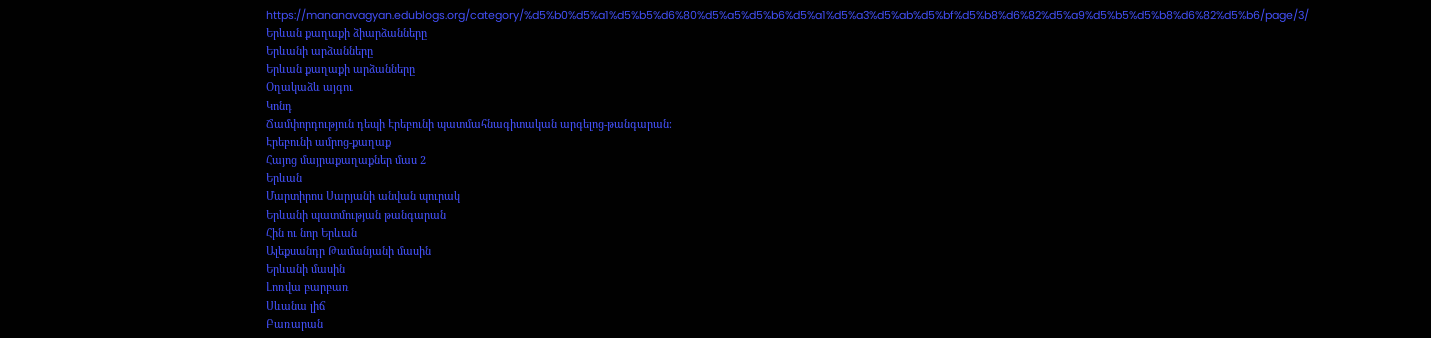https://mananavagyan.edublogs.org/category/%d5%b0%d5%a1%d5%b5%d6%80%d5%a5%d5%b6%d5%a1%d5%a3%d5%ab%d5%bf%d5%b8%d6%82%d5%a9%d5%b5%d5%b8%d6%82%d5%b6/page/3/
Երևան քաղաքի ձիարձանները
Երևանի արձանները
Երևան քաղաքի արձանները
Օղակաձև այգու
Կոնդ
Ճամփորդություն դեպի Էրեբունի պատմահնագիտական արգելոց-թանգարան։
Էրեբունի ամրոց-քաղաք
Հայոց մայրաքաղաքներ մաս 2
Երևան
Մարտիրոս Սարյանի անվան պուրակ
Երևանի պատմության թանգարան
Հին ու նոր Երևան
Ալեքսանդր Թամանյանի մասին
Երևանի մասին
Լոռվա բարբառ
Սևանա լիճ
Բառարան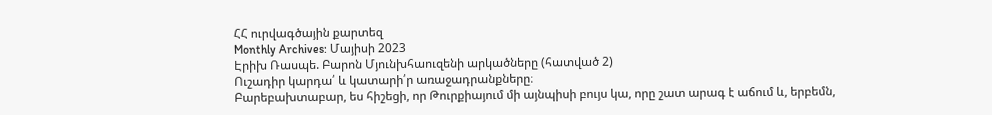ՀՀ ուրվագծային քարտեզ
Monthly Archives: Մայիսի 2023
Էրիխ Ռասպե. Բարոն Մյունխհաուզենի արկածները (հատված 2)
Ուշադիր կարդա՛ և կատարի՛ր առաջադրանքները։
Բարեբախտաբար, ես հիշեցի, որ Թուրքիայում մի այնպիսի բույս կա, որը շատ արագ է աճում և, երբեմն,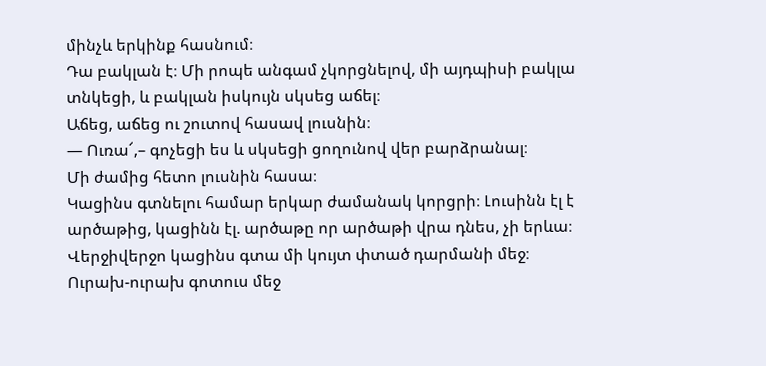մինչև երկինք հասնում։
Դա բակլան է։ Մի րոպե անգամ չկորցնելով, մի այդպիսի բակլա տնկեցի, և բակլան իսկույն սկսեց աճել։
Աճեց, աճեց ու շուտով հասավ լուսնին։
― Ուռա՜,– գոչեցի ես և սկսեցի ցողունով վեր բարձրանալ։
Մի ժամից հետո լուսնին հասա։
Կացինս գտնելու համար երկար ժամանակ կորցրի։ Լուսինն էլ է արծաթից, կացինն էլ. արծաթը որ արծաթի վրա դնես, չի երևա։ Վերջիվերջո կացինս գտա մի կույտ փտած դարմանի մեջ։
Ուրախ-ուրախ գոտուս մեջ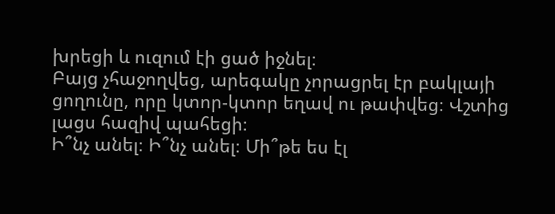խրեցի և ուզում էի ցած իջնել։
Բայց չհաջողվեց, արեգակը չորացրել էր բակլայի ցողունը, որը կտոր-կտոր եղավ ու թափվեց։ Վշտից լացս հազիվ պահեցի։
Ի՞նչ անել։ Ի՞նչ անել։ Մի՞թե ես էլ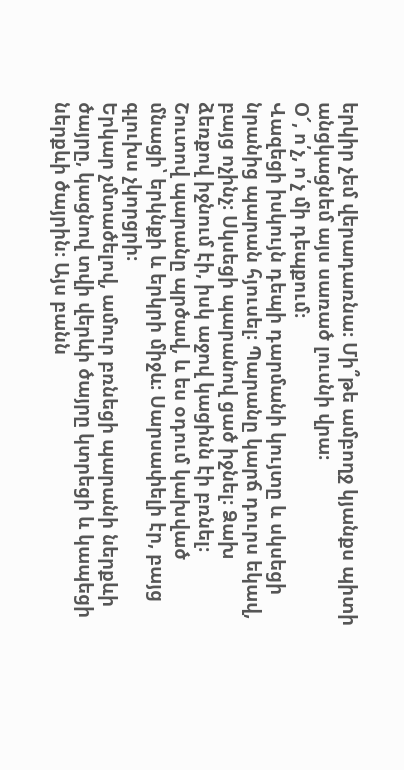երկիր չեմ վերադառնա։ Մի՞թե ամբողջ կյանքս պիտի անցկացնեմ այս սառած լուսնի վրա։
Օ՜, ո՛չ, ո՛չ մի դեպքում։
Վազեցի իսկույն դեպի դարմանի կույտը և սկսեցի նրանից պարան հյուսել։ Պարանը կարճ դուրս եկավ, բայց ոչինչ։ Սկսեցի պարանով ցած իջնել։ Ձախ ձեռքով իջնում էի, իսկ աջով կացինն էի բռնել։
Շուտով պարանը պրծավ, և ես օդում կախված մնացի՝ երկնքի և երկրի միջև։ Սարսափելի էր, բայց գլուխս չկորցրի։
Երկար չմտածելով, ամուր բռնեցի պարանի ներքևի ծայրը, կացնով տվի վերևի ծայրը կտրեցի և կապեցի ներքևի ծայրին։ Այս բանն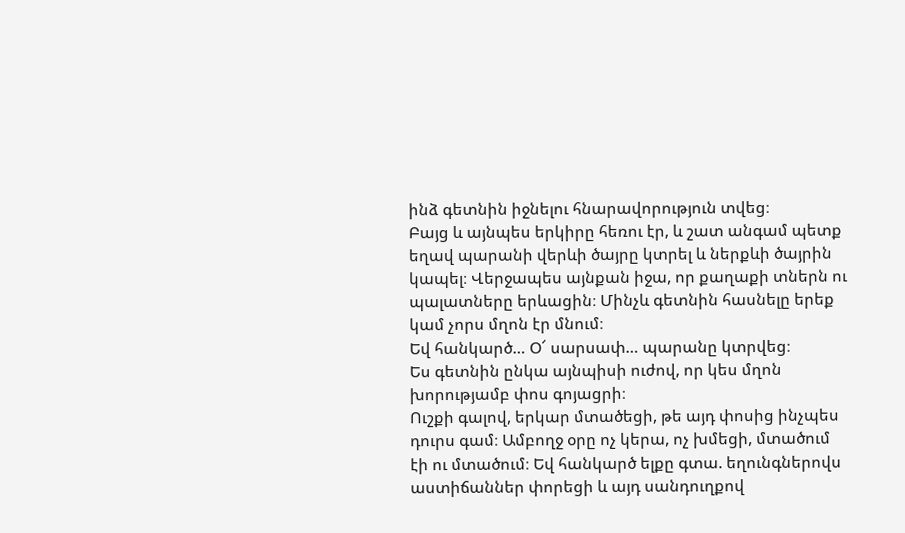ինձ գետնին իջնելու հնարավորություն տվեց։
Բայց և այնպես երկիրը հեռու էր, և շատ անգամ պետք եղավ պարանի վերևի ծայրը կտրել և ներքևի ծայրին կապել։ Վերջապես այնքան իջա, որ քաղաքի տներն ու պալատները երևացին։ Մինչև գետնին հասնելը երեք կամ չորս մղոն էր մնում։
Եվ հանկարծ… Օ՜ սարսափ… պարանը կտրվեց։
Ես գետնին ընկա այնպիսի ուժով, որ կես մղոն խորությամբ փոս գոյացրի։
Ուշքի գալով, երկար մտածեցի, թե այդ փոսից ինչպես դուրս գամ։ Ամբողջ օրը ոչ կերա, ոչ խմեցի, մտածում էի ու մտածում։ Եվ հանկարծ ելքը գտա. եղունգներովս աստիճաններ փորեցի և այդ սանդուղքով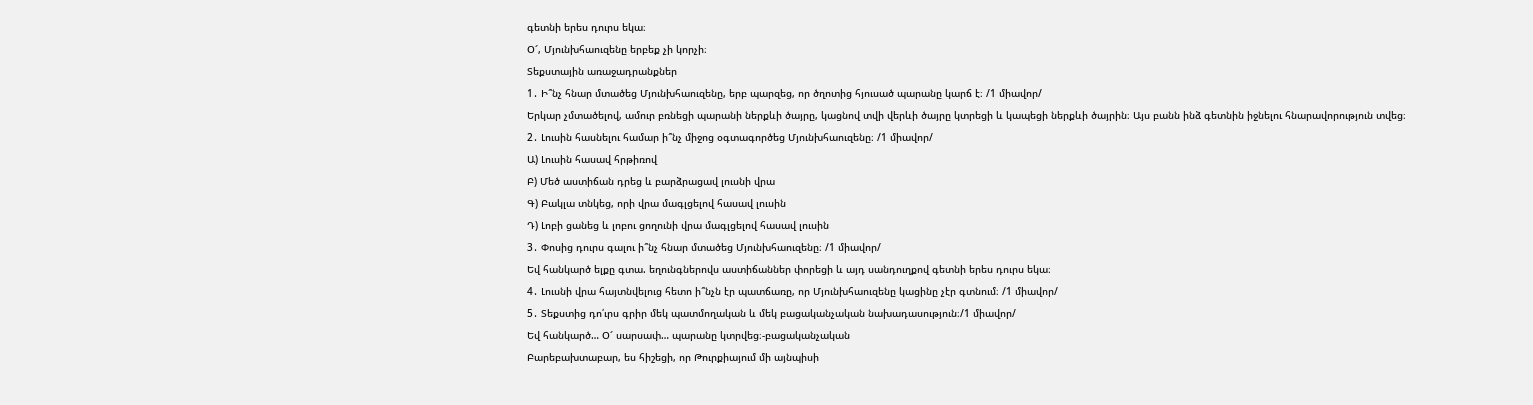գետնի երես դուրս եկա։
Օ՜, Մյունխհաուզենը երբեք չի կորչի։
Տեքստային առաջադրանքներ
1․ Ի՞նչ հնար մտածեց Մյունխհաուզենը, երբ պարզեց, որ ծղոտից հյուսած պարանը կարճ է։ /1 միավոր/
Երկար չմտածելով, ամուր բռնեցի պարանի ներքևի ծայրը, կացնով տվի վերևի ծայրը կտրեցի և կապեցի ներքևի ծայրին։ Այս բանն ինձ գետնին իջնելու հնարավորություն տվեց։
2․ Լուսին հասնելու համար ի՞նչ միջոց օգտագործեց Մյունխհաուզենը։ /1 միավոր/
Ա) Լուսին հասավ հրթիռով
Բ) Մեծ աստիճան դրեց և բարձրացավ լուսնի վրա
Գ) Բակլա տնկեց, որի վրա մագլցելով հասավ լուսին
Դ) Լոբի ցանեց և լոբու ցողունի վրա մագլցելով հասավ լուսին
3․ Փոսից դուրս գալու ի՞նչ հնար մտածեց Մյունխհաուզենը։ /1 միավոր/
Եվ հանկարծ ելքը գտա. եղունգներովս աստիճաններ փորեցի և այդ սանդուղքով գետնի երես դուրս եկա։
4․ Լուսնի վրա հայտնվելուց հետո ի՞նչն էր պատճառը, որ Մյունխհաուզենը կացինը չէր գտնում։ /1 միավոր/
5․ Տեքստից դո՛ւրս գրիր մեկ պատմողական և մեկ բացականչական նախադասություն։/1 միավոր/
Եվ հանկարծ… Օ՜ սարսափ… պարանը կտրվեց։-բացականչական
Բարեբախտաբար, ես հիշեցի, որ Թուրքիայում մի այնպիսի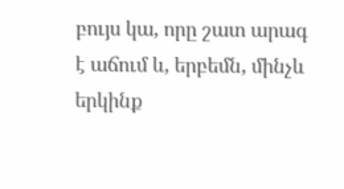բույս կա, որը շատ արագ է աճում և, երբեմն, մինչև երկինք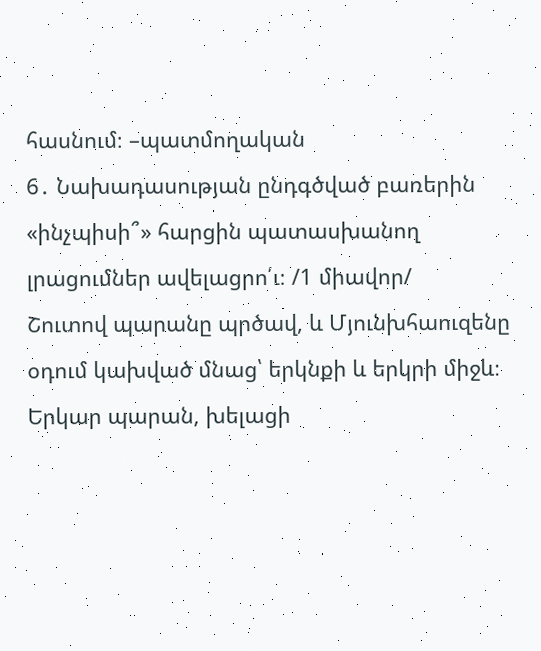հասնում։ –պատմողական
6․ Նախադասության ընդգծված բառերին «ինչպիսի՞» հարցին պատասխանող լրացումներ ավելացրո՛ւ։ /1 միավոր/
Շուտով պարանը պրծավ, և Մյունխհաուզենը օդում կախված մնաց՝ երկնքի և երկրի միջև։
Երկար պարան, խելացի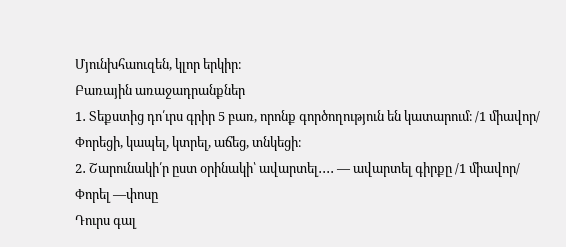Մյունխհաուզեն, կլոր երկիր։
Բառային առաջադրանքներ
1․ Տեքստից դո՛ւրս գրիր 5 բառ, որոնք գործողություն են կատարում։ /1 միավոր/
Փորեցի, կապել, կտրել, աճեց, տնկեցի։
2․ Շարունակի՛ր ըստ օրինակի՝ ավարտել․․․․ — ավարտել գիրքը /1 միավոր/
Փորել —փոսը
Դուրս գալ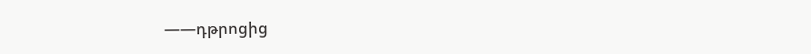——դթրոցից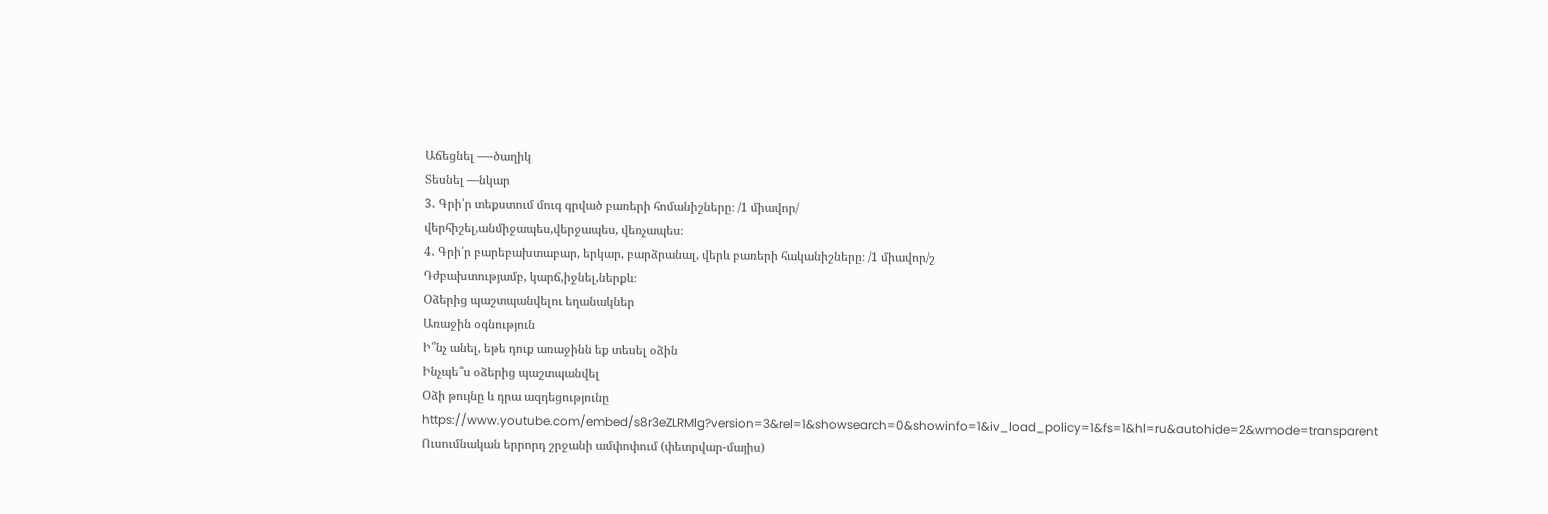Աճեցնել —-ծաղիկ
Տեսնել —նկար
3․ Գրի՛ր տեքստում մուգ գրված բառերի հոմանիշները։ /1 միավոր/
վերհիշել,անմիջապես,վերջապես, վեռչապես։
4․ Գրի՛ր բարեբախտաբար, երկար, բարձրանալ, վերև բառերի հականիշները։ /1 միավոր/շ
Դժբախտությամբ, կարճ,իջնել,ներքև։
Օձերից պաշտպանվելու եղանակներ
Առաջին օգնություն
Ի՞նչ անել, եթե դուք առաջինն եք տեսել օձին
Ինչպե՞ս օձերից պաշտպանվել
Օձի թույնը և դրա ազդեցությունը
https://www.youtube.com/embed/s8r3eZLRMlg?version=3&rel=1&showsearch=0&showinfo=1&iv_load_policy=1&fs=1&hl=ru&autohide=2&wmode=transparent
Ուսումնական երրորդ շրջանի ամփոփում (փետրվար-մայիս)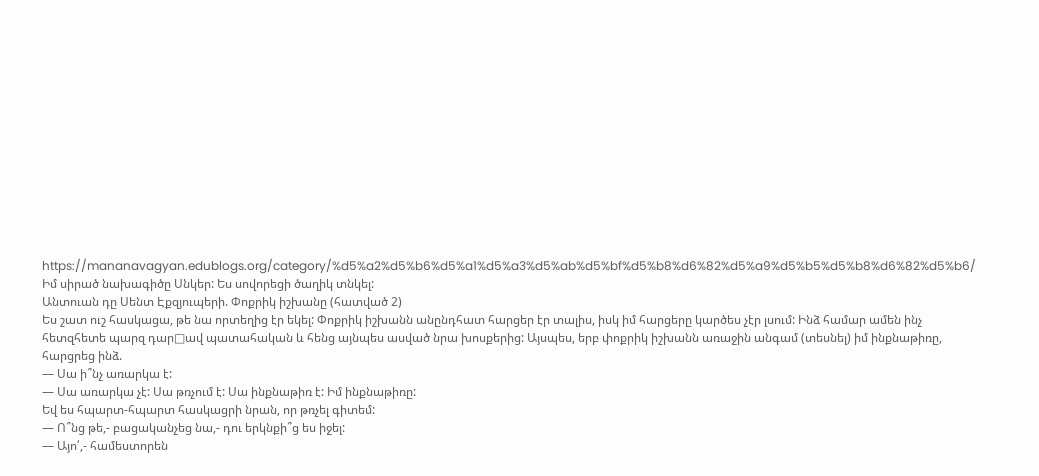https://mananavagyan.edublogs.org/category/%d5%a2%d5%b6%d5%a1%d5%a3%d5%ab%d5%bf%d5%b8%d6%82%d5%a9%d5%b5%d5%b8%d6%82%d5%b6/
Իմ սիրած նախագիծը Սնկեր: Ես սովորեցի ծաղիկ տնկել:
Անտուան դը Սենտ Էքզյուպերի. Փոքրիկ իշխանը (հատված 2)
Ես շատ ուշ հասկացա, թե նա որտեղից էր եկել: Փոքրիկ իշխանն անընդհատ հարցեր էր տալիս, իսկ իմ հարցերը կարծես չէր լսում: Ինձ համար ամեն ինչ հետզհետե պարզ դար□ավ պատահական և հենց այնպես ասված նրա խոսքերից: Այսպես, երբ փոքրիկ իշխանն առաջին անգամ (տեսնել) իմ ինքնաթիռը, հարցրեց ինձ.
— Սա ի՞նչ առարկա է:
— Սա առարկա չէ: Սա թռչում է: Սա ինքնաթիռ է: Իմ ինքնաթիռը:
Եվ ես հպարտ-հպարտ հասկացրի նրան, որ թռչել գիտեմ:
— Ո՞նց թե,- բացականչեց նա,- դու երկնքի՞ց ես իջել:
— Այո՛,- համեստորեն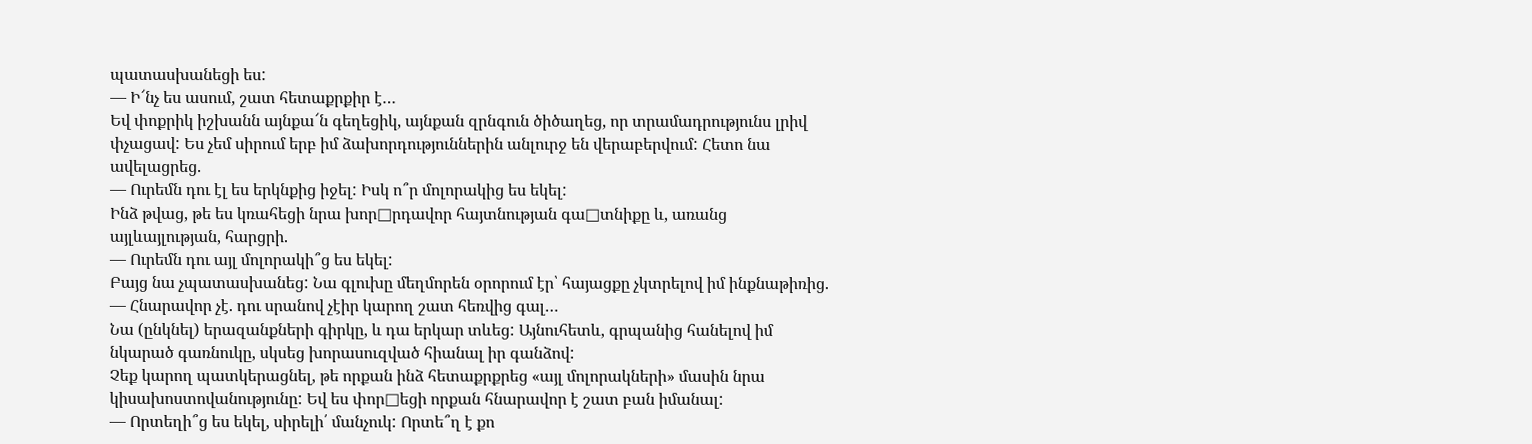պատասխանեցի ես:
— Ի՜նչ ես ասում, շատ հետաքրքիր է…
Եվ փոքրիկ իշխանն այնքա՜ն գեղեցիկ, այնքան զրնգուն ծիծաղեց, որ տրամադրությունս լրիվ փչացավ: Ես չեմ սիրում երբ իմ ձախորդություններին անլուրջ են վերաբերվում: Հետո նա ավելացրեց.
— Ուրեմն դու էլ ես երկնքից իջել: Իսկ ո՞ր մոլորակից ես եկել:
Ինձ թվաց, թե ես կռահեցի նրա խոր□րդավոր հայտնության գա□տնիքը և, առանց այլևայլության, հարցրի.
— Ուրեմն դու այլ մոլորակի՞ց ես եկել:
Բայց նա չպատասխանեց: Նա գլուխը մեղմորեն օրորում էր՝ հայացքը չկտրելով իմ ինքնաթիռից.
— Հնարավոր չէ. դու սրանով չէիր կարող շատ հեռվից գալ…
Նա (ընկնել) երազանքների գիրկը, և դա երկար տևեց: Այնուհետև, գրպանից հանելով իմ նկարած գառնուկը, սկսեց խորասուզված հիանալ իր գանձով:
Չեք կարող պատկերացնել, թե որքան ինձ հետաքրքրեց «այլ մոլորակների» մասին նրա կիսախոստովանությունը: Եվ ես փոր□եցի որքան հնարավոր է շատ բան իմանալ:
— Որտեղի՞ց ես եկել, սիրելի՛ մանչուկ: Որտե՞ղ է քո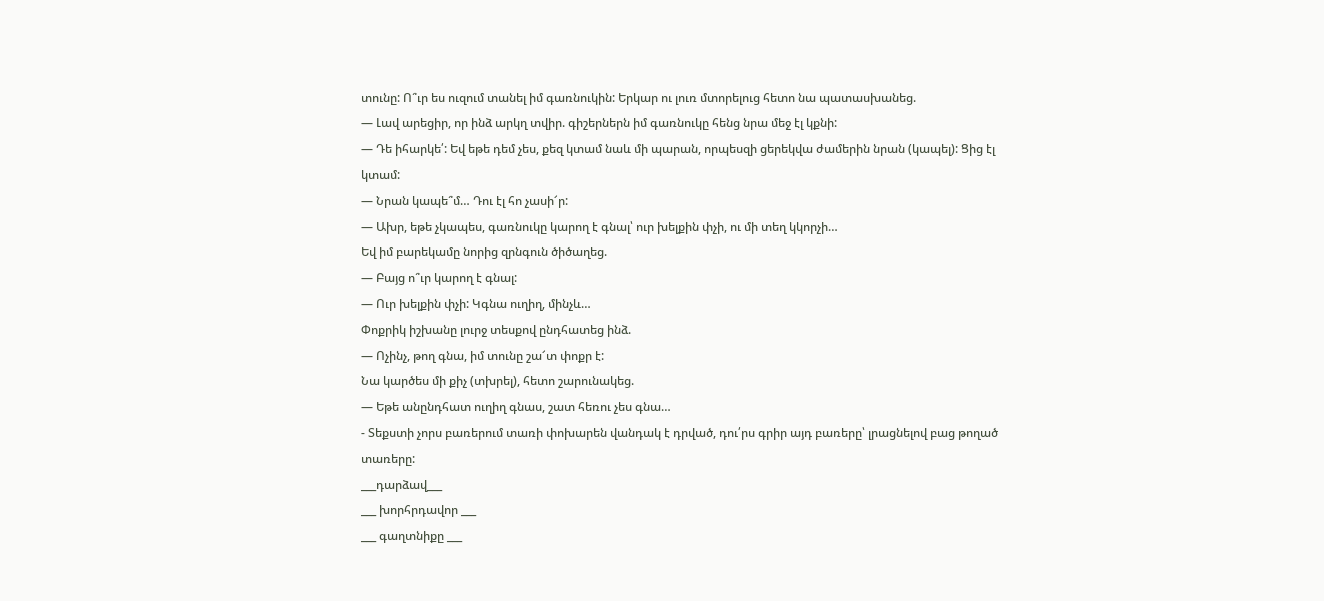տունը: Ո՞ւր ես ուզում տանել իմ գառնուկին: Երկար ու լուռ մտորելուց հետո նա պատասխանեց.
— Լավ արեցիր, որ ինձ արկղ տվիր. գիշերներն իմ գառնուկը հենց նրա մեջ էլ կքնի:
— Դե իհարկե՛: Եվ եթե դեմ չես, քեզ կտամ նաև մի պարան, որպեսզի ցերեկվա ժամերին նրան (կապել): Ցից էլ կտամ:
— Նրան կապե՞մ… Դու էլ հո չասի՜ր:
— Ախր, եթե չկապես, գառնուկը կարող է գնալ՝ ուր խելքին փչի, ու մի տեղ կկորչի…
Եվ իմ բարեկամը նորից զրնգուն ծիծաղեց.
— Բայց ո՞ւր կարող է գնալ:
— Ուր խելքին փչի: Կգնա ուղիղ, մինչև…
Փոքրիկ իշխանը լուրջ տեսքով ընդհատեց ինձ.
— Ոչինչ, թող գնա, իմ տունը շա՜տ փոքր է:
Նա կարծես մի քիչ (տխրել), հետո շարունակեց.
— Եթե անընդհատ ուղիղ գնաս, շատ հեռու չես գնա…
- Տեքստի չորս բառերում տառի փոխարեն վանդակ է դրված, դու՛րս գրիր այդ բառերը՝ լրացնելով բաց թողած տառերը:
___դարձավ___
___ խորհրդավոր ___
___ գաղտնիքը ___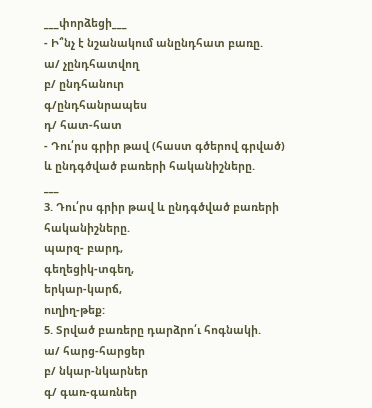___փորձեցի___
- Ի՞նչ է նշանակում անընդհատ բառը.
ա/ չընդհատվող
բ/ ընդհանուր
գ/ընդհանրապես
դ/ հատ-հատ
- Դու՛րս գրիր թավ (հաստ գծերով գրված) և ընդգծված բառերի հականիշները.
___
3. Դու՛րս գրիր թավ և ընդգծված բառերի հականիշները.
պարզ- բարդ,
գեղեցիկ-տգեղ,
երկար-կարճ,
ուղիղ-թեք:
5. Տրված բառերը դարձրո՛ւ հոգնակի.
ա/ հարց-հարցեր
բ/ նկար-նկարներ
գ/ գառ-գառներ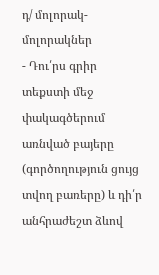դ/ մոլորակ-մոլորակներ
- Դու՛րս գրիր տեքստի մեջ փակագծերում առնված բայերը (գործողություն ցույց տվող բառերը) և դի՛ր անհրաժեշտ ձևով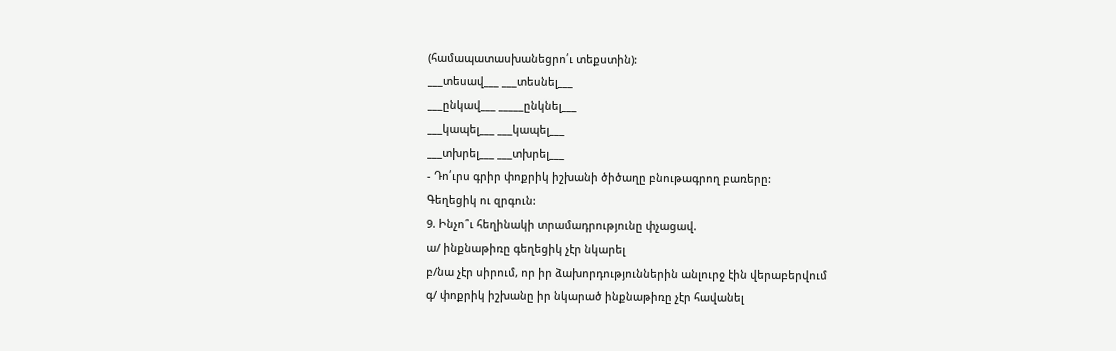(համապատասխանեցրո՛ւ տեքստին):
___տեսավ___ ___տեսնել___
___ընկավ___ _____ընկնել___
___կապել___ ___կապել___
___տխրել___ ___տխրել___
- Դո՛ւրս գրիր փոքրիկ իշխանի ծիծաղը բնութագրող բառերը:
Գեղեցիկ ու զրգուն:
9. Ինչո՞ւ հեղինակի տրամադրությունը փչացավ.
ա/ ինքնաթիռը գեղեցիկ չէր նկարել
բ/նա չէր սիրում, որ իր ձախորդություններին անլուրջ էին վերաբերվում
գ/ փոքրիկ իշխանը իր նկարած ինքնաթիռը չէր հավանել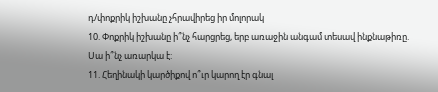դ/փոքրիկ իշխանը չհրավիրեց իր մոլորակ
10. Փոքրիկ իշխանը ի՞նչ հարցրեց, երբ առաջին անգամ տեսավ ինքնաթիռը.
Սա ի՞նչ առարկա է:
11. Հեղինակի կարծիքով ո՞ւր կարող էր գնալ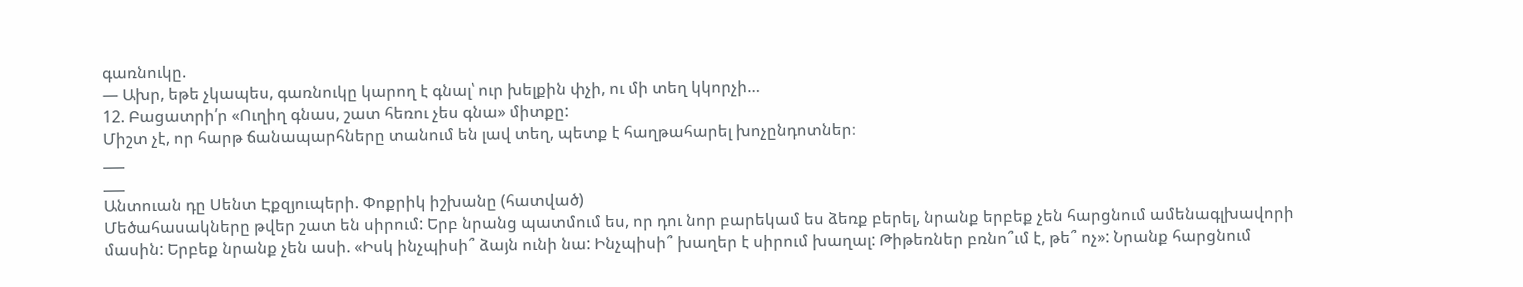գառնուկը.
— Ախր, եթե չկապես, գառնուկը կարող է գնալ՝ ուր խելքին փչի, ու մի տեղ կկորչի…
12. Բացատրի՛ր «Ուղիղ գնաս, շատ հեռու չես գնա» միտքը:
Միշտ չէ, որ հարթ ճանապարհները տանում են լավ տեղ, պետք է հաղթահարել խոչընդոտներ։
___
___
Անտուան դը Սենտ Էքզյուպերի. Փոքրիկ իշխանը (հատված)
Մեծահասակները թվեր շատ են սիրում: Երբ նրանց պատմում ես, որ դու նոր բարեկամ ես ձեռք բերել, նրանք երբեք չեն հարցնում ամենագլխավորի մասին: Երբեք նրանք չեն ասի. «Իսկ ինչպիսի՞ ձայն ունի նա: Ինչպիսի՞ խաղեր է սիրում խաղալ: Թիթեռներ բռնո՞ւմ է, թե՞ ոչ»: Նրանք հարցնում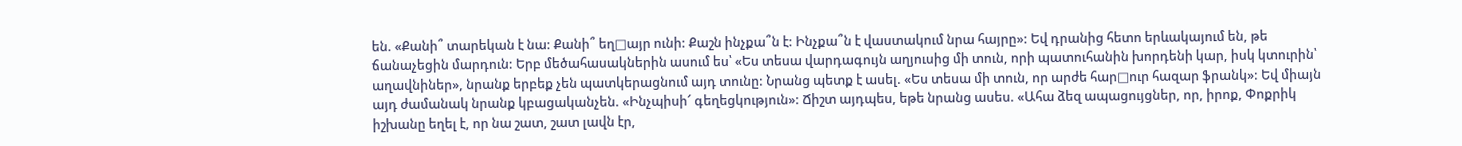են. «Քանի՞ տարեկան է նա: Քանի՞ եղ□այր ունի: Քաշն ինչքա՞ն է: Ինչքա՞ն է վաստակում նրա հայրը»: Եվ դրանից հետո երևակայում են, թե ճանաչեցին մարդուն: Երբ մեծահասակներին ասում ես՝ «Ես տեսա վարդագույն աղյուսից մի տուն, որի պատուհանին խորդենի կար, իսկ կտուրին՝ աղավնիներ», նրանք երբեք չեն պատկերացնում այդ տունը: Նրանց պետք է ասել. «Ես տեսա մի տուն, որ արժե հար□ուր հազար ֆրանկ»: Եվ միայն այդ ժամանակ նրանք կբացականչեն. «Ինչպիսի՜ գեղեցկություն»: Ճիշտ այդպես, եթե նրանց ասես. «Ահա ձեզ ապացույցներ, որ, իրոք, Փոքրիկ իշխանը եղել է, որ նա շատ, շատ լավն էր,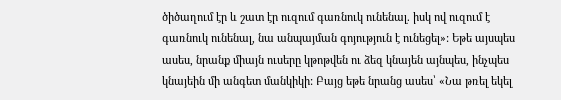ծիծաղում էր և շատ էր ուզում գառնուկ ունենալ. իսկ ով ուզում է գառնուկ ունենալ, նա անպայման գոյություն է ունեցել»: Եթե այսպես ասես, նրանք միայն ուսերը կթոթվեն ու ձեզ կնայեն այնպես, ինչպես կնայեին մի անգետ մանկիկի: Բայց եթե նրանց ասես՝ «Նա թռել եկել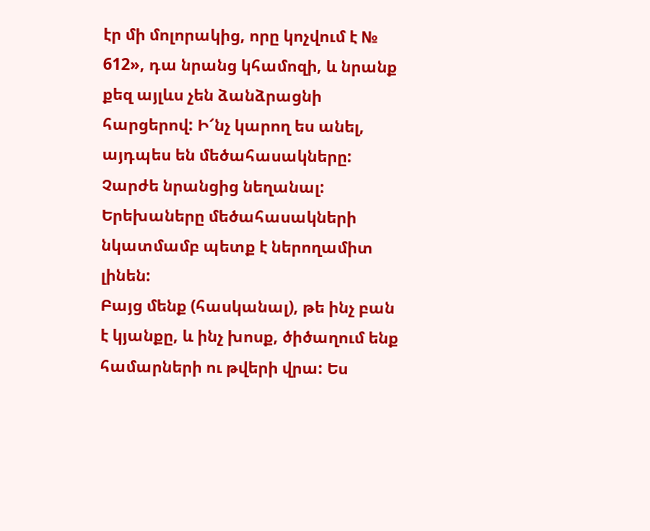էր մի մոլորակից, որը կոչվում է № 612», դա նրանց կհամոզի, և նրանք քեզ այլևս չեն ձանձրացնի հարցերով: Ի՜նչ կարող ես անել, այդպես են մեծահասակները: Չարժե նրանցից նեղանալ: Երեխաները մեծահասակների նկատմամբ պետք է ներողամիտ լինեն:
Բայց մենք (հասկանալ), թե ինչ բան է կյանքը, և ինչ խոսք, ծիծաղում ենք համարների ու թվերի վրա: Ես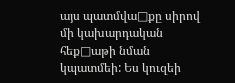այս պատմվա□քը սիրով մի կախարդական հեք□աթի նման կպատմեի: Ես կուզեի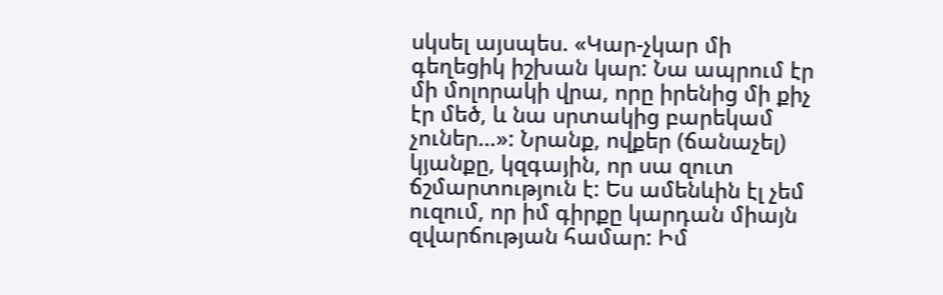սկսել այսպես. «Կար-չկար մի գեղեցիկ իշխան կար: Նա ապրում էր մի մոլորակի վրա, որը իրենից մի քիչ էր մեծ, և նա սրտակից բարեկամ չուներ…»: Նրանք, ովքեր (ճանաչել) կյանքը, կզգային, որ սա զուտ ճշմարտություն է: Ես ամենևին էլ չեմ ուզում, որ իմ գիրքը կարդան միայն զվարճության համար: Իմ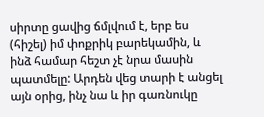սիրտը ցավից ճմլվում է, երբ ես (հիշել) իմ փոքրիկ բարեկամին, և ինձ համար հեշտ չէ նրա մասին պատմելը: Արդեն վեց տարի է անցել այն օրից, ինչ նա և իր գառնուկը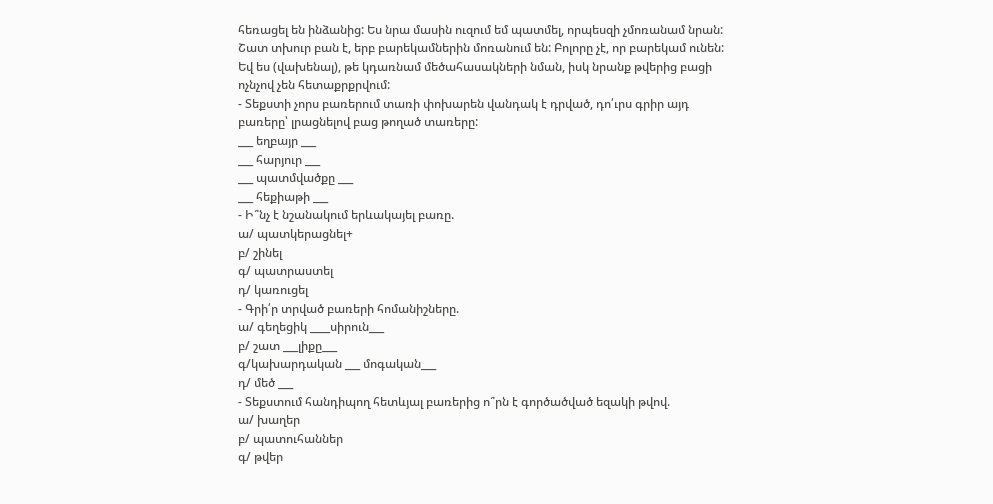հեռացել են ինձանից: Ես նրա մասին ուզում եմ պատմել, որպեսզի չմոռանամ նրան: Շատ տխուր բան է, երբ բարեկամներին մոռանում են: Բոլորը չէ, որ բարեկամ ունեն: Եվ ես (վախենալ), թե կդառնամ մեծահասակների նման, իսկ նրանք թվերից բացի ոչնչով չեն հետաքրքրվում:
- Տեքստի չորս բառերում տառի փոխարեն վանդակ է դրված, դո՛ւրս գրիր այդ բառերը՝ լրացնելով բաց թողած տառերը:
___ եղբայր ___
___ հարյուր ___
___ պատմվածքը ___
___ հեքիաթի ___
- Ի՞նչ է նշանակում երևակայել բառը.
ա/ պատկերացնել+
բ/ շինել
գ/ պատրաստել
դ/ կառուցել
- Գրի՛ր տրված բառերի հոմանիշները.
ա/ գեղեցիկ ____սիրուն___
բ/ շատ ___լիքը___
գ/կախարդական ___ մոգական___
դ/ մեծ ___
- Տեքստում հանդիպող հետևյալ բառերից ո՞րն է գործածված եզակի թվով.
ա/ խաղեր
բ/ պատուհաններ
գ/ թվեր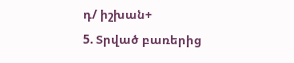դ/ իշխան+
5. Տրված բառերից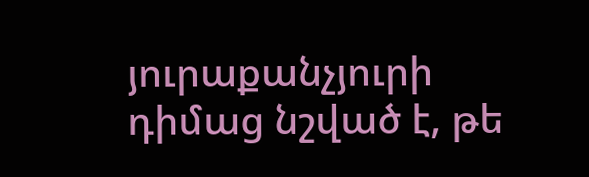յուրաքանչյուրի դիմաց նշված է, թե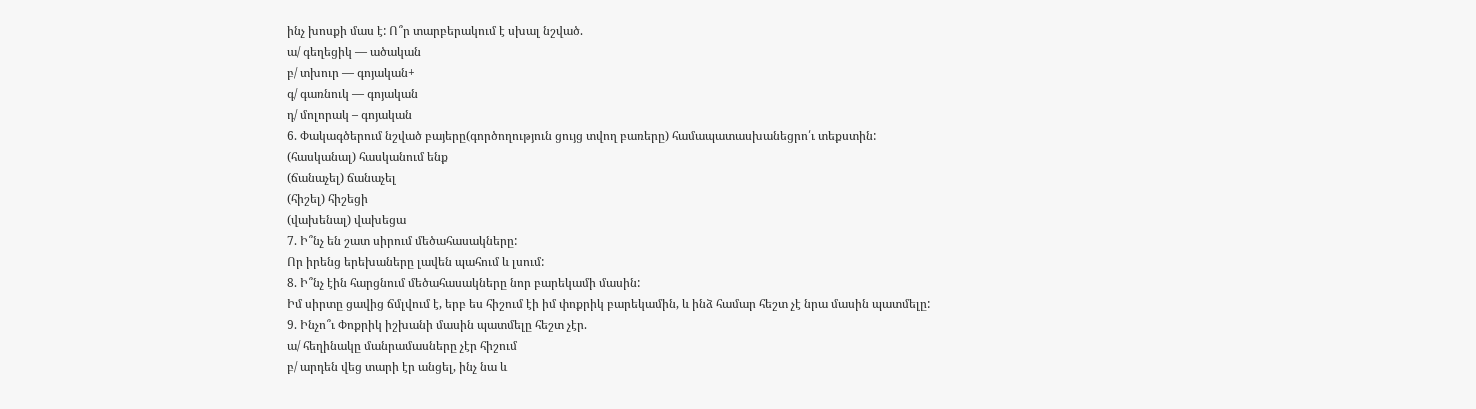ինչ խոսքի մաս է: Ո՞ր տարբերակում է սխալ նշված.
ա/ գեղեցիկ — ածական
բ/ տխուր — գոյական+
գ/ գառնուկ — գոյական
դ/ մոլորակ – գոյական
6. Փակագծերում նշված բայերը(գործողություն ցույց տվող բառերը) համապատասխանեցրո՛ւ տեքստին:
(հասկանալ) հասկանում ենք
(ճանաչել) ճանաչել
(հիշել) հիշեցի
(վախենալ) վախեցա
7. Ի՞նչ են շատ սիրում մեծահասակները:
Որ իրենց երեխաները լավեն պահում և լսում:
8. Ի՞նչ էին հարցնում մեծահասակները նոր բարեկամի մասին:
Իմ սիրտը ցավից ճմլվում է, երբ ես հիշում էի իմ փոքրիկ բարեկամին, և ինձ համար հեշտ չէ նրա մասին պատմելը:
9. Ինչո՞ւ Փոքրիկ իշխանի մասին պատմելը հեշտ չէր.
ա/ հեղինակը մանրամասները չէր հիշում
բ/ արդեն վեց տարի էր անցել, ինչ նա և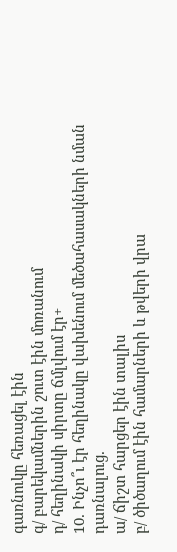գառնուկը հեռացել էին
գ/ բարեկամներին շուտ էին մոռանում
դ/ հեղինակի սիրտը ճմլվում էր+
10. Ինչո՞ւ էր հեղինակը վախենում մեծահասակների նման դառնալուց.
ա/ ճիշտ հարցեր էին տալիս
բ/ ծիծաղում էին համարների և թվերի վրա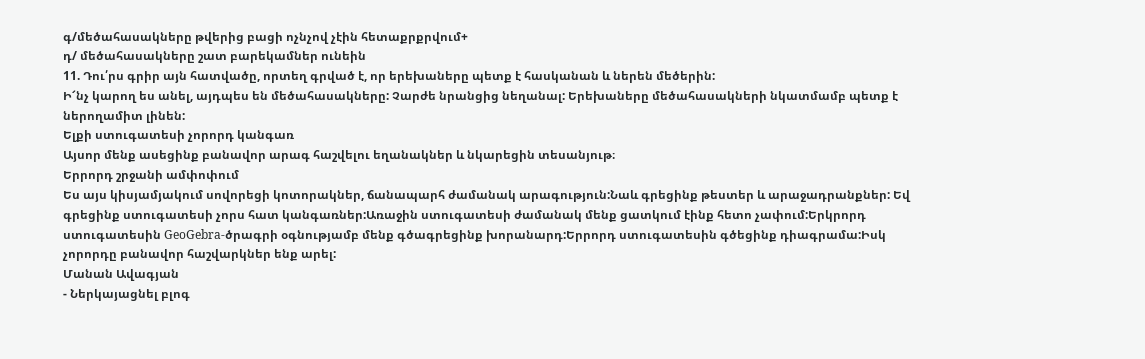գ/մեծահասակները թվերից բացի ոչնչով չէին հետաքրքրվում+
դ/ մեծահասակները շատ բարեկամներ ունեին
11. Դու՛րս գրիր այն հատվածը, որտեղ գրված է, որ երեխաները պետք է հասկանան և ներեն մեծերին:
Ի՜նչ կարող ես անել, այդպես են մեծահասակները: Չարժե նրանցից նեղանալ: Երեխաները մեծահասակների նկատմամբ պետք է ներողամիտ լինեն:
Ելքի ստուգատեսի չորորդ կանգառ
Այսոր մենք ասեցինք բանավոր արագ հաշվելու եղանակներ և նկարեցին տեսանյութ։
Երրորդ շրջանի ամփոփում
Ես այս կիսյամյակում սովորեցի կոտորակներ, ճանապարհ ժամանակ արագություն:Նաև գրեցինք թեստեր և արաջադրանքներ: Եվ գրեցինք ստուգատեսի չորս հատ կանգառներ:Առաջին ստուգատեսի ժամանակ մենք ցատկում էինք հետո չափում:Երկրորդ ստուգատեսին GeoGebra-ծրագրի օգնությամբ մենք գծագրեցինք խորանարդ:Երրորդ ստուգատեսին գծեցինք դիագրամա:Իսկ չորորդը բանավոր հաշվարկներ ենք արել:
Մանան Ավագյան
- Ներկայացնել բլոգ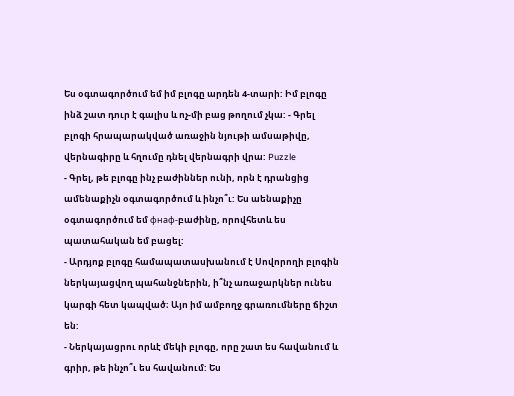Ես օգտագործում եմ իմ բլոգը արդեն 4-տարի: Իմ բլոգը ինձ շատ դուր է գալիս և ոչ-մի բաց թողում չկա: - Գրել բլոգի հրապարակված առաջին նյութի ամսաթիվը, վերնագիրը և հղումը դնել վերնագրի վրա: Puzzle
- Գրել, թե բլոգը ինչ բաժիններ ունի, որն է դրանցից ամենաքիչն օգտագործում և ինչո՞ւ: Ես աենաքիչը օգտագործում եմ фнаф-բաժինը, որովհետև ես պատահական եմ բացել:
- Արդյոք բլոգը համապատասխանում է Սովորողի բլոգին ներկայացվող պահանջներին, ի՞նչ առաջարկներ ունես կարգի հետ կապված։ Այո իմ ամբողջ գրառումները ճիշտ են:
- Ներկայացրու որևէ մեկի բլոգը, որը շատ ես հավանում և գրիր, թե ինչո՞ւ ես հավանում: Ես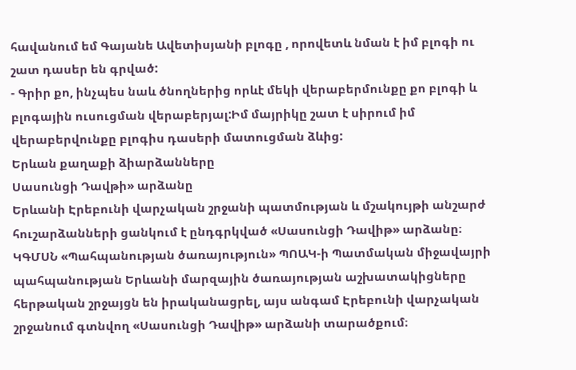հավանում եմ Գայանե Ավետիսյանի բլոգը , որովետև նման է իմ բլոգի ու շատ դասեր են գրված:
- Գրիր քո, ինչպես նաև ծնողներից որևէ մեկի վերաբերմունքը քո բլոգի և բլոգային ուսուցման վերաբերյալ:Իմ մայրիկը շատ է սիրում իմ վերաբերվունքը բլոգիս դասերի մատուցման ձևից:
Երևան քաղաքի ձիարձանները
Սասունցի Դավթի» արձանը
Երևանի Էրեբունի վարչական շրջանի պատմության և մշակույթի անշարժ հուշարձանների ցանկում է ընդգրկված «Սասունցի Դավիթ» արձանը։
ԿԳՄՍՆ «Պահպանության ծառայություն» ՊՈԱԿ-ի Պատմական միջավայրի պահպանության Երևանի մարզային ծառայության աշխատակիցները հերթական շրջայցն են իրականացրել, այս անգամ Էրեբունի վարչական շրջանում գտնվող «Սասունցի Դավիթ» արձանի տարածքում։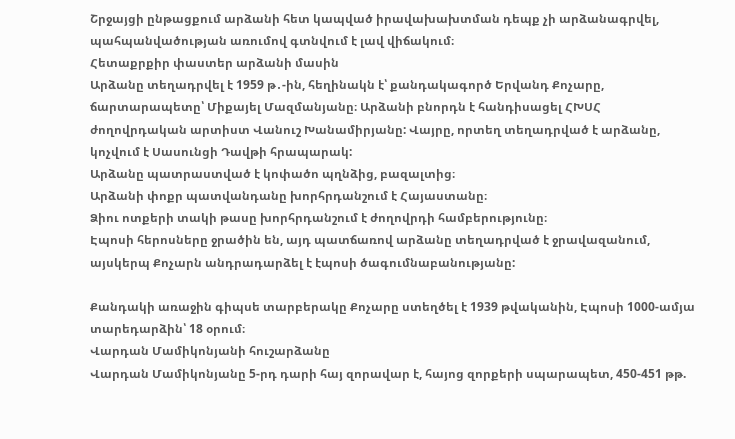Շրջայցի ընթացքում արձանի հետ կապված իրավախախտման դեպք չի արձանագրվել, պահպանվածության առումով գտնվում է լավ վիճակում։
Հետաքրքիր փաստեր արձանի մասին
Արձանը տեղադրվել է 1959 թ․-ին, հեղինակն է՝ քանդակագործ Երվանդ Քոչարը, ճարտարապետը՝ Միքայել Մազմանյանը։ Արձանի բնորդն է հանդիսացել ՀԽՍՀ ժողովրդական արտիստ Վանուշ Խանամիրյանը: Վայրը, որտեղ տեղադրված է արձանը, կոչվում է Սասունցի Դավթի հրապարակ:
Արձանը պատրաստված է կոփածո պղնձից, բազալտից։
Արձանի փոքր պատվանդանը խորհրդանշում է Հայաստանը։
Ձիու ոտքերի տակի թասը խորհրդանշում է ժողովրդի համբերությունը։
Էպոսի հերոսները ջրածին են, այդ պատճառով արձանը տեղադրված է ջրավազանում, այսկերպ Քոչարն անդրադարձել է էպոսի ծագումնաբանությանը:

Քանդակի առաջին գիպսե տարբերակը Քոչարը ստեղծել է 1939 թվականին, Էպոսի 1000-ամյա տարեդարձին՝ 18 օրում։
Վարդան Մամիկոնյանի հուշարձանը
Վարդան Մամիկոնյանը 5-րդ դարի հայ զորավար է, հայոց զորքերի սպարապետ, 450-451 թթ.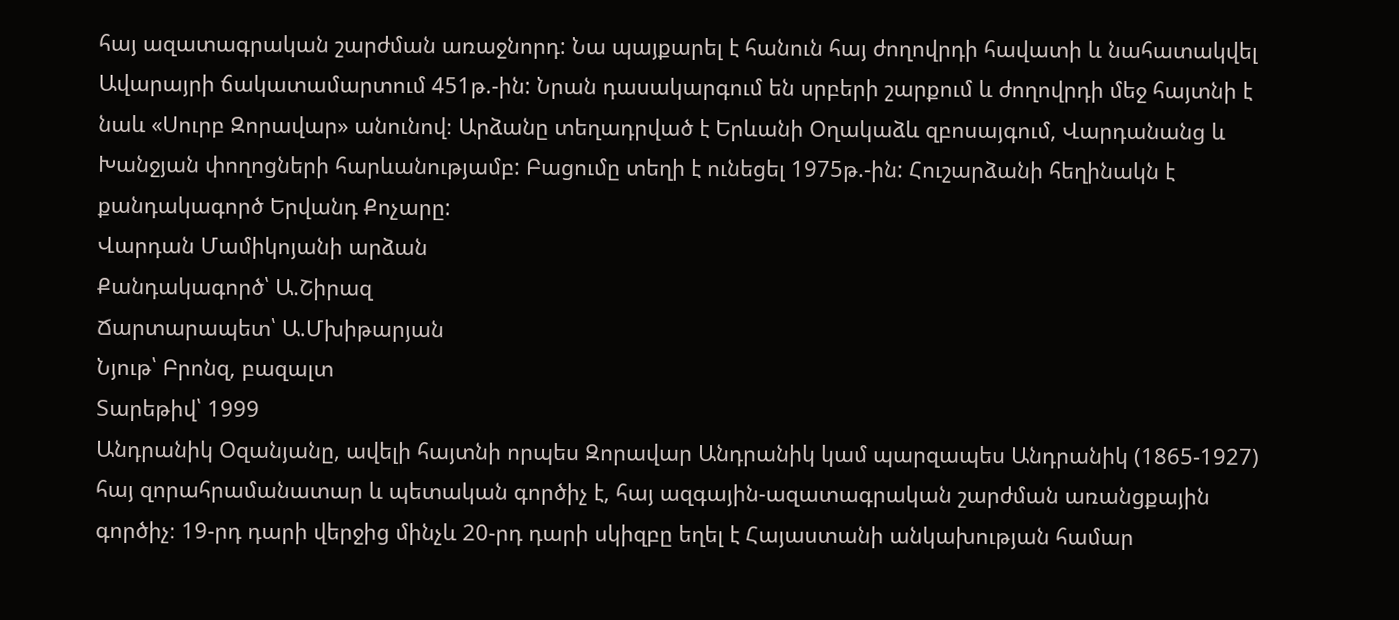հայ ազատագրական շարժման առաջնորդ: Նա պայքարել է հանուն հայ ժողովրդի հավատի և նահատակվել Ավարայրի ճակատամարտում 451թ.-ին: Նրան դասակարգում են սրբերի շարքում և ժողովրդի մեջ հայտնի է նաև «Սուրբ Զորավար» անունով։ Արձանը տեղադրված է Երևանի Օղակաձև զբոսայգում, Վարդանանց և Խանջյան փողոցների հարևանությամբ: Բացումը տեղի է ունեցել 1975թ.-ին: Հուշարձանի հեղինակն է քանդակագործ Երվանդ Քոչարը:
Վարդան Մամիկոյանի արձան
Քանդակագործ՝ Ա.Շիրազ
Ճարտարապետ՝ Ա.Մխիթարյան
Նյութ՝ Բրոնզ, բազալտ
Տարեթիվ՝ 1999
Անդրանիկ Օզանյանը, ավելի հայտնի որպես Զորավար Անդրանիկ կամ պարզապես Անդրանիկ (1865-1927) հայ զորահրամանատար և պետական գործիչ է, հայ ազգային-ազատագրական շարժման առանցքային գործիչ։ 19-րդ դարի վերջից մինչև 20-րդ դարի սկիզբը եղել է Հայաստանի անկախության համար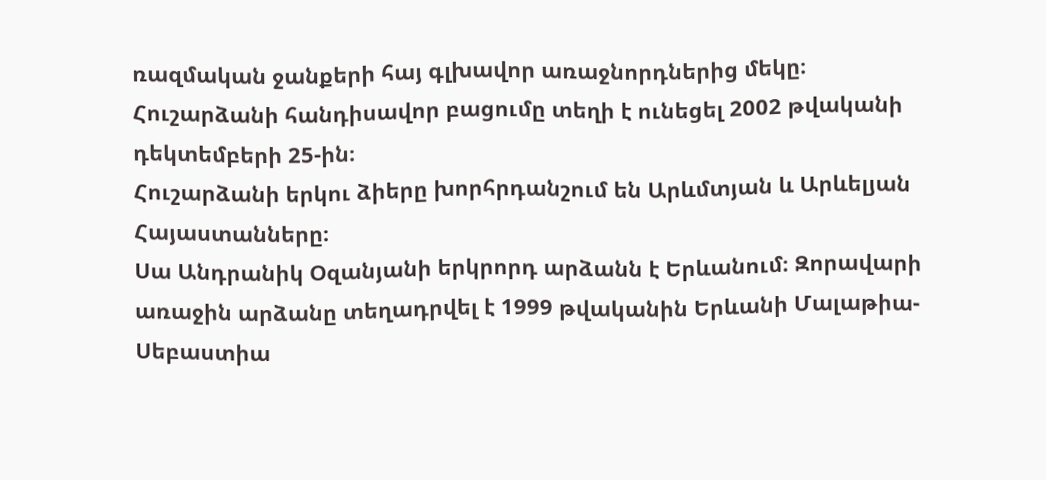ռազմական ջանքերի հայ գլխավոր առաջնորդներից մեկը։
Հուշարձանի հանդիսավոր բացումը տեղի է ունեցել 2002 թվականի դեկտեմբերի 25-ին։
Հուշարձանի երկու ձիերը խորհրդանշում են Արևմտյան և Արևելյան Հայաստանները։
Սա Անդրանիկ Օզանյանի երկրորդ արձանն է Երևանում։ Զորավարի առաջին արձանը տեղադրվել է 1999 թվականին Երևանի Մալաթիա-Սեբաստիա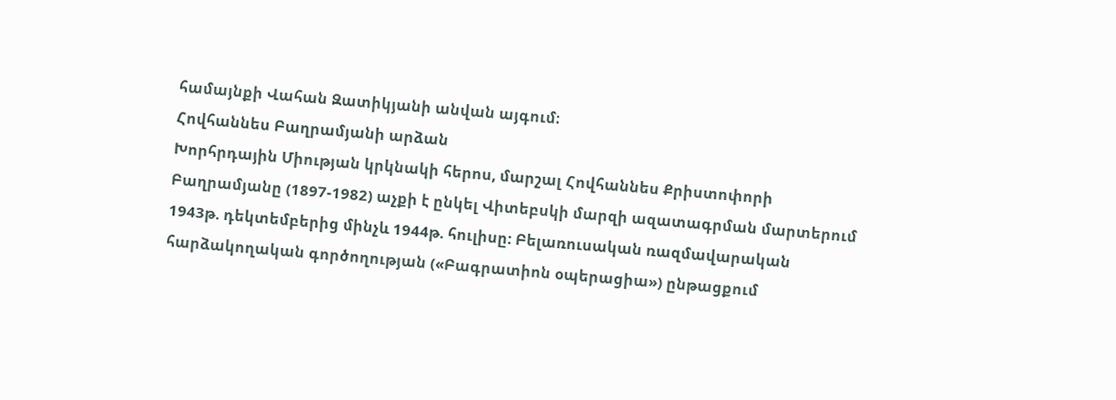համայնքի Վահան Զատիկյանի անվան այգում։
Հովհաննես Բաղրամյանի արձան
Խորհրդային Միության կրկնակի հերոս, մարշալ Հովհաննես Քրիստոփորի Բաղրամյանը (1897-1982) աչքի է ընկել Վիտեբսկի մարզի ազատագրման մարտերում 1943թ. դեկտեմբերից մինչև 1944թ. հուլիսը: Բելառուսական ռազմավարական հարձակողական գործողության («Բագրատիոն օպերացիա») ընթացքում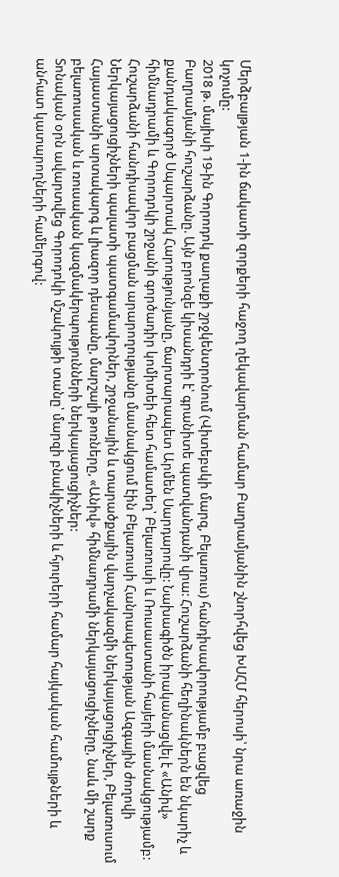Մերձբալթյան 1-ին ճակատի զորքերի հաջող ղեկավարման համար Բաղրամյանին շնորհվեց ԽՍՀՄ հերոսի՝ նրա առաջին կոչումը:
2018 թ. մայիսի 19-ին Գորոդոկ քաղաքի շրջկենտրոնում (Վիտեբսկի մարզ, Բելառուս) հանդիսավորությամբ բացվեց Բաղրամյանի հուշարձանը. Այն բրոնզե կիսանդրի է՝ գրանիտե պատվանդանի վրա: Հուշարձանի հեղինակներն են նկարիչ և քանդակագործ Սպարտակ Հարությունյանը, ճարտարապետ Արմեն Սարդարովը: Նախագիծն իրականացվել է «Անիվ» հիմնադրամի և Գորոդոկի շրջանի գործադիր կոմիտեի հետ համատեղ՝ Բելառուսի և Ռուսաստանի հայերի մասնակցությամբ:
Հուշարձանի հանդիսավոր բացման արարողությանը մասնակցում էին Բելառուսի Հանրապետության Ազգային ժողովի Ներկայացուցիչների պալատի պատգամավորներ, շրջանային և տարածքային վարչակազմի ներկայացուցիչներ, Բելառուսում Հայաստանի արտակարգ և լիազոր դեսպանը, մարշալի թոռները, «Անիվ» հիմնադրամի ներկայացուցիչները, նաև մի շարք բելառուսական և ռուսական կազմակերպությունների ներկայացուցիչներ:
Տոնական օրն ավարտվեց Գորոդոկի մշակույթի տանը՝ մարզի բնակիչների և հյուրերի համար հայկական համույթների և անհատ կատարողների համերգով: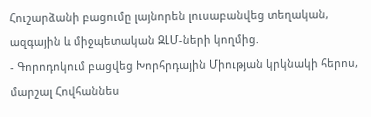Հուշարձանի բացումը լայնորեն լուսաբանվեց տեղական, ազգային և միջպետական ԶԼՄ-ների կողմից.
- Գորոդոկում բացվեց Խորհրդային Միության կրկնակի հերոս, մարշալ Հովհաննես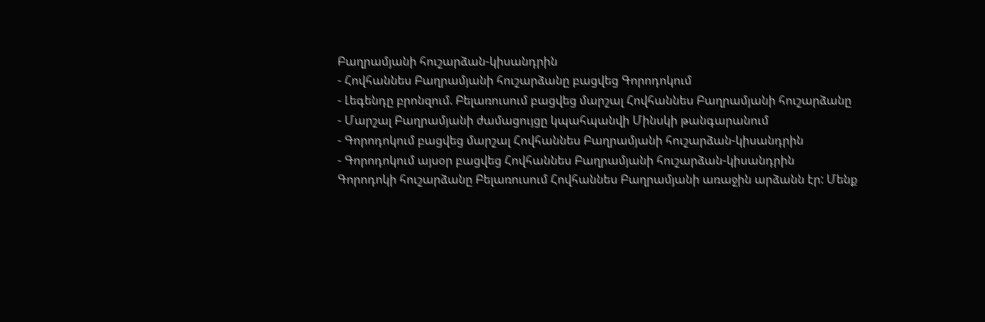Բաղրամյանի հուշարձան-կիսանդրին
- Հովհաննես Բաղրամյանի հուշարձանը բացվեց Գորոդոկում
- Լեգենդը բրոնզում. Բելառուսում բացվեց մարշալ Հովհաննես Բաղրամյանի հուշարձանը
- Մարշալ Բաղրամյանի ժամացույցը կպահպանվի Մինսկի թանգարանում
- Գորոդոկում բացվեց մարշալ Հովհաննես Բաղրամյանի հուշարձան-կիսանդրին
- Գորոդոկում այսօր բացվեց Հովհաննես Բաղրամյանի հուշարձան-կիսանդրին
Գորոդոկի հուշարձանը Բելառուսում Հովհաննես Բաղրամյանի առաջին արձանն էր: Մենք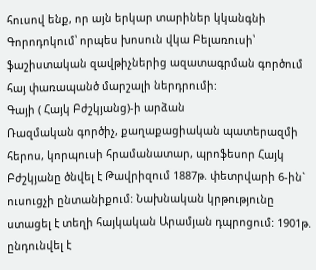հուսով ենք, որ այն երկար տարիներ կկանգնի Գորոդոկում՝ որպես խոսուն վկա Բելառուսի՝ ֆաշիստական զավթիչներից ազատագրման գործում հայ փառապանծ մարշալի ներդրումի:
Գայի ( Հայկ Բժշկյանց)-ի արձան
Ռազմական գործիչ, քաղաքացիական պատերազմի հերոս, կորպուսի հրամանատար, պրոֆեսոր Հայկ Բժշկյանը ծնվել է Թավրիզում 1887թ. փետրվարի 6-ին` ուսուցչի ընտանիքում: Նախնական կրթությունը ստացել է տեղի հայկական Արամյան դպրոցում: 1901թ. ընդունվել է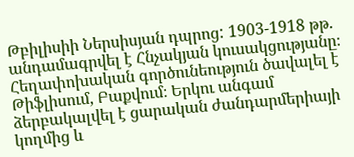Թբիլիսիի Ներսիսյան դպրոց: 1903-1918 թթ. անդամագրվել է Հնչակյան կուսակցությանը։ Հեղափոխական գործունեություն ծավալել է Թիֆլիսում, Բաքվում։ Երկու անգամ ձերբակալվել է ցարական ժանդարմերիայի կողմից և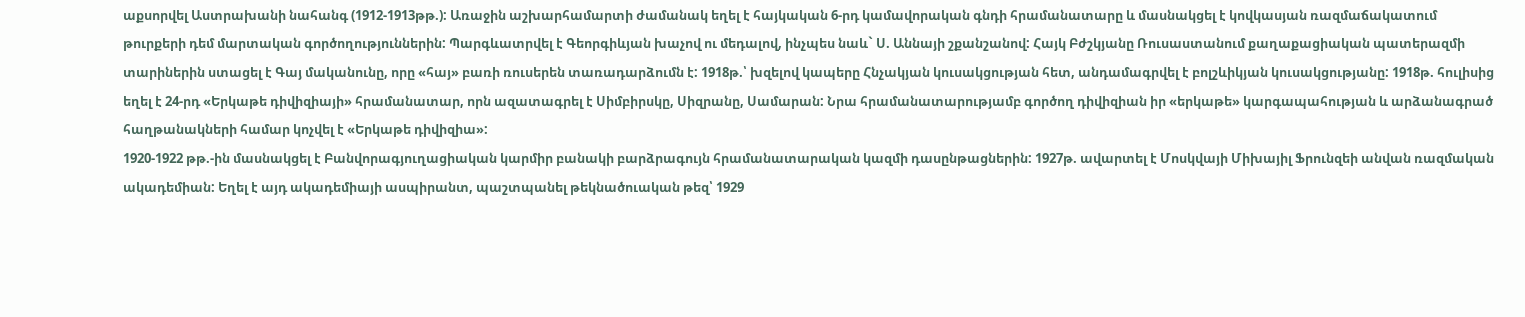աքսորվել Աստրախանի նահանգ (1912-1913թթ.): Առաջին աշխարհամարտի ժամանակ եղել է հայկական 6-րդ կամավորական գնդի հրամանատարը և մասնակցել է կովկասյան ռազմաճակատում թուրքերի դեմ մարտական գործողություններին: Պարգևատրվել է Գեորգիևյան խաչով ու մեդալով, ինչպես նաև` Ս. Աննայի շքանշանով: Հայկ Բժշկյանը Ռուսաստանում քաղաքացիական պատերազմի տարիներին ստացել է Գայ մականունը, որը «հայ» բառի ռուսերեն տառադարձումն է: 1918թ.՝ խզելով կապերը Հնչակյան կուսակցության հետ, անդամագրվել է բոլշևիկյան կուսակցությանը: 1918թ. հուլիսից եղել է 24-րդ «Երկաթե դիվիզիայի» հրամանատար, որն ազատագրել է Սիմբիրսկը, Սիզրանը, Սամարան: Նրա հրամանատարությամբ գործող դիվիզիան իր «երկաթե» կարգապահության և արձանագրած հաղթանակների համար կոչվել է «Երկաթե դիվիզիա»:
1920-1922 թթ.-ին մասնակցել է Բանվորագյուղացիական կարմիր բանակի բարձրագույն հրամանատարական կազմի դասընթացներին: 1927թ. ավարտել է Մոսկվայի Միխայիլ Ֆրունզեի անվան ռազմական ակադեմիան: Եղել է այդ ակադեմիայի ասպիրանտ, պաշտպանել թեկնածուական թեզ՝ 1929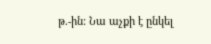թ.-ին: Նա աչքի է ընկել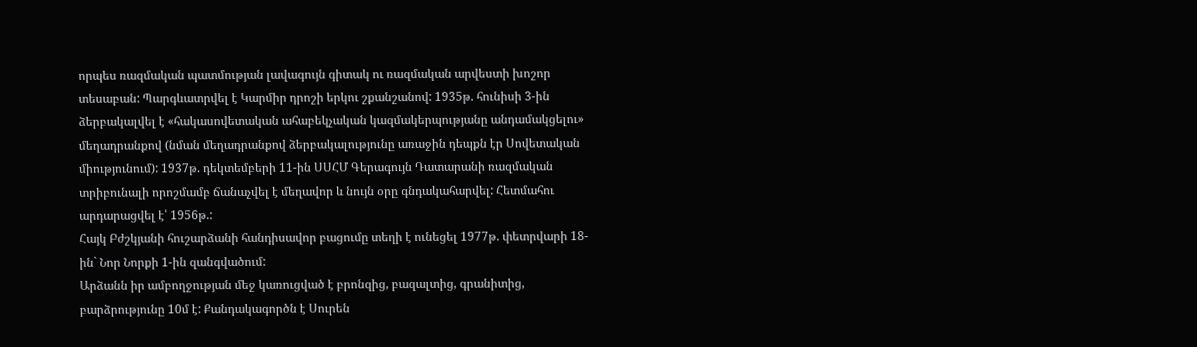որպես ռազմական պատմության լավագույն գիտակ ու ռազմական արվեստի խոշոր տեսաբան: Պարգևատրվել է Կարմիր դրոշի երկու շքանշանով: 1935թ. հունիսի 3-ին ձերբակալվել է «հակասովետական ահաբեկչական կազմակերպությանը անդամակցելու» մեղադրանքով (նման մեղադրանքով ձերբակալությունը առաջին դեպքն էր Սովետական միությունում): 1937թ. դեկտեմբերի 11-ին ՍՍՀՄ Գերագույն Դատարանի ռազմական տրիբունալի որոշմամբ ճանաչվել է մեղավոր և նույն օրը գնդակահարվել: Հետմահու արդարացվել է՝ 1956թ.:
Հայկ Բժշկյանի հուշարձանի հանդիսավոր բացումը տեղի է ունեցել 1977թ. փետրվարի 18-ին` Նոր Նորքի 1-ին զանգվածում:
Արձանն իր ամբողջության մեջ կառուցված է բրոնզից, բազալտից, գրանիտից, բարձրությունը 10մ է: Քանդակագործն է Սուրեն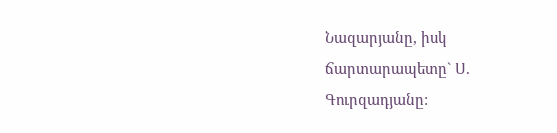Նազարյանը, իսկ ճարտարապետը` Ս. Գուրզադյանը: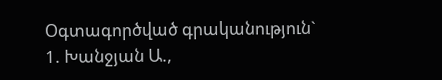Օգտագործված գրականություն`
1. Խանջյան Ա.,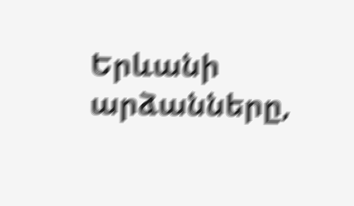Երևանի արձանները,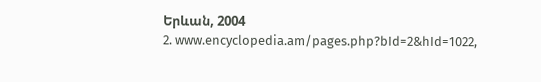Երևան, 2004
2. www.encyclopedia.am/pages.php?bId=2&hId=1022,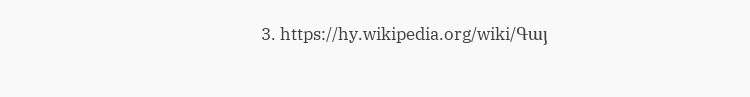3. https://hy.wikipedia.org/wiki/Գայ